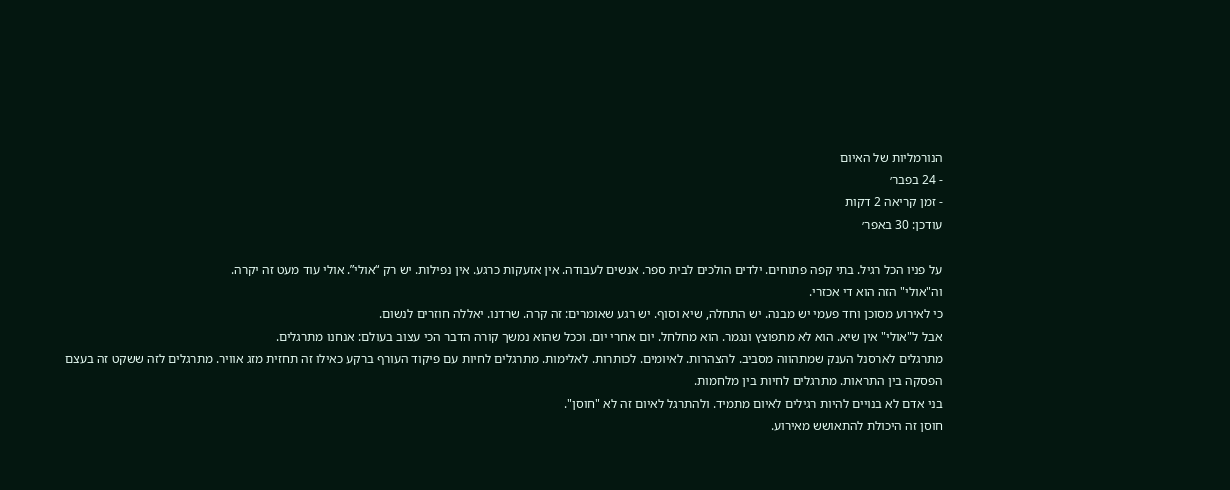הנורמליות של האיום
- 24 בפבר׳
- זמן קריאה 2 דקות
עודכן: 30 באפר׳

על פניו הכל רגיל. בתי קפה פתוחים. ילדים הולכים לבית ספר. אנשים לעבודה. אין אזעקות כרגע. אין נפילות. יש רק “אולי”. אולי עוד מעט זה יקרה.
וה"אולי" הזה הוא די אכזרי.
כי לאירוע מסוכן וחד פעמי יש מבנה. יש התחלה, שיא וסוף. יש רגע שאומרים: זה קרה. שרדנו. יאללה חוזרים לנשום.
אבל ל"אולי" אין שיא. הוא לא מתפוצץ ונגמר. הוא מחלחל. יום אחרי יום. וככל שהוא נמשך קורה הדבר הכי עצוב בעולם: אנחנו מתרגלים.
מתרגלים לארסנל הענק שמתהווה מסביב. להצהרות. לאיומים. לכותרות. לאלימות. מתרגלים לחיות עם פיקוד העורף ברקע כאילו זה תחזית מזג אוויר. מתרגלים לזה ששקט זה בעצם הפסקה בין התראות. מתרגלים לחיות בין מלחמות.
בני אדם לא בנויים להיות רגילים לאיום מתמיד. ולהתרגל לאיום זה לא "חוסן".
חוסן זה היכולת להתאושש מאירוע.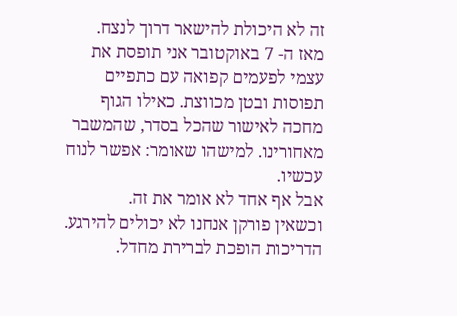זה לא היכולת להישאר דרוך לנצח.
מאז ה- 7 באוקטובר אני תופסת את עצמי לפעמים קפואה עם כתפיים תפוסות ובטן מכווצת. כאילו הגוף מחכה לאישור שהכל בסדר, שהמשבר מאחורינו. למישהו שאומר: אפשר לנוח עכשיו.
אבל אף אחד לא אומר את זה.
וכשאין פורקן אנחנו לא יכולים להירגע. הדריכות הופכת לברירת מחדל.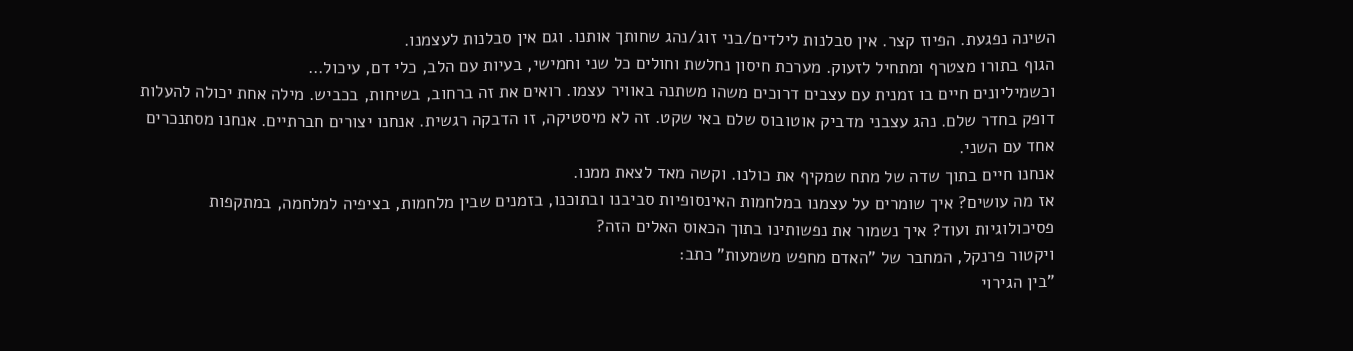השינה נפגעת. הפיוז קצר. אין סבלנות לילדים/בני זוג/נהג שחותך אותנו. וגם אין סבלנות לעצמנו.
הגוף בתורו מצטרף ומתחיל לזעוק. מערכת חיסון נחלשת וחולים כל שני וחמישי, בעיות עם הלב, כלי דם, עיכול…
וכשמיליונים חיים בו זמנית עם עצבים דרוכים משהו משתנה באוויר עצמו. רואים את זה ברחוב, בשיחות, בכביש. מילה אחת יכולה להעלות דופק בחדר שלם. נהג עצבני מדביק אוטובוס שלם באי שקט. זה לא מיסטיקה, זו הדבקה רגשית. אנחנו יצורים חברתיים. אנחנו מסתנכרים אחד עם השני.
אנחנו חיים בתוך שדה של מתח שמקיף את כולנו. וקשה מאד לצאת ממנו.
אז מה עושים? איך שומרים על עצמנו במלחמות האינסופיות סביבנו ובתוכנו, בזמנים שבין מלחמות, בציפיה למלחמה, במתקפות פסיכולוגיות ועוד? איך נשמור את נפשותינו בתוך הכאוס האלים הזה?
ויקטור פרנקל, המחבר של "האדם מחפש משמעות" כתב:
"בין הגירוי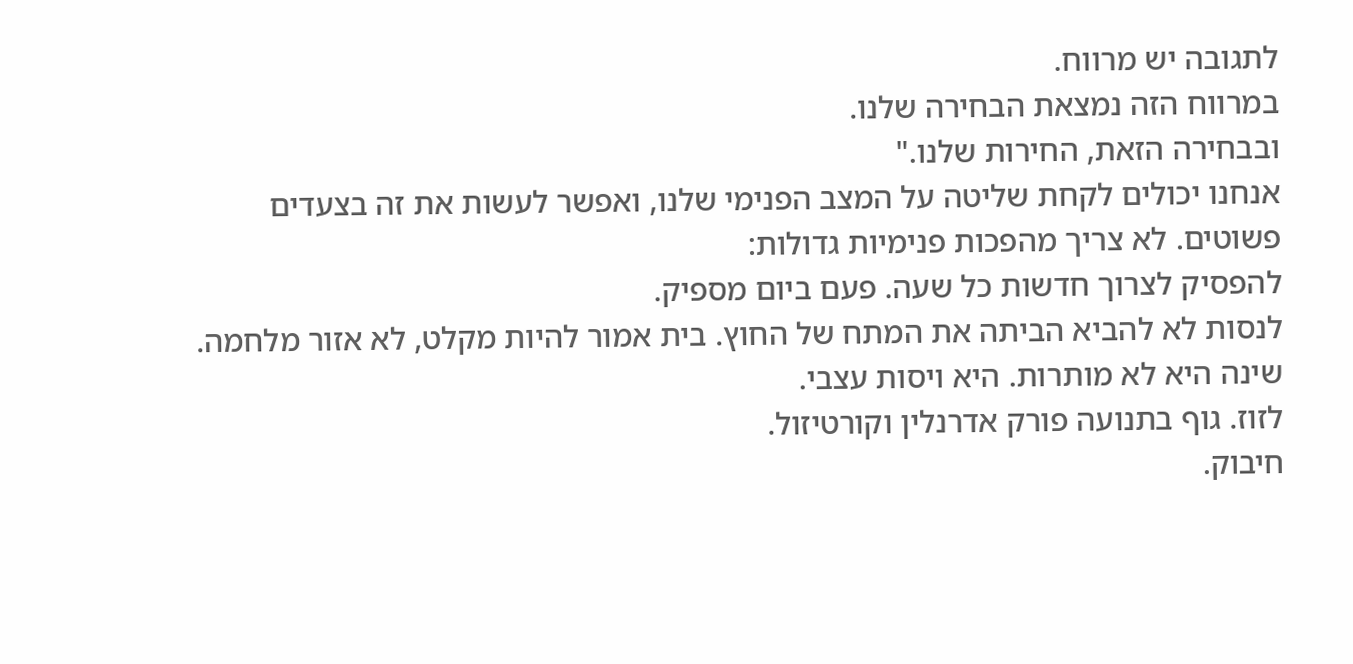לתגובה יש מרווח.
במרווח הזה נמצאת הבחירה שלנו.
ובבחירה הזאת, החירות שלנו."
אנחנו יכולים לקחת שליטה על המצב הפנימי שלנו, ואפשר לעשות את זה בצעדים פשוטים. לא צריך מהפכות פנימיות גדולות:
להפסיק לצרוך חדשות כל שעה. פעם ביום מספיק.
לנסות לא להביא הביתה את המתח של החוץ. בית אמור להיות מקלט, לא אזור מלחמה.
שינה היא לא מותרות. היא ויסות עצבי.
לזוז. גוף בתנועה פורק אדרנלין וקורטיזול.
חיבוק.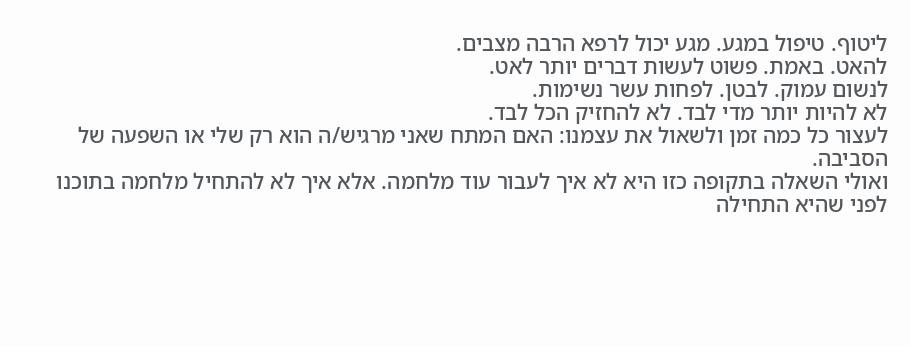ליטוף. טיפול במגע. מגע יכול לרפא הרבה מצבים.
להאט. באמת. פשוט לעשות דברים יותר לאט.
לנשום עמוק. לבטן. לפחות עשר נשימות.
לא להיות יותר מדי לבד. לא להחזיק הכל לבד.
לעצור כל כמה זמן ולשאול את עצמנו: האם המתח שאני מרגיש/ה הוא רק שלי או השפעה של הסביבה.
ואולי השאלה בתקופה כזו היא לא איך לעבור עוד מלחמה. אלא איך לא להתחיל מלחמה בתוכנו לפני שהיא התחילה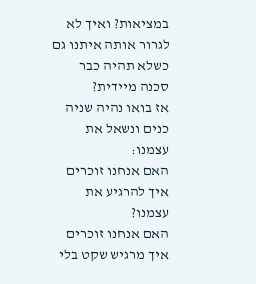במציאות? ואיך לא לגרור אותה איתנו גם כשלא תהיה כבר סכנה מיידית?
אז בואו נהיה שניה כנים ונשאל את עצמנו:
האם אנחנו זוכרים איך להרגיע את עצמנו?
האם אנחנו זוכרים איך מרגיש שקט בלי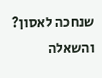שנחכה לאסון?
והשאלה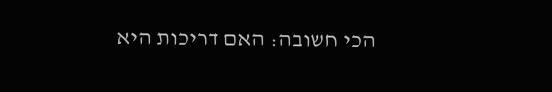הכי חשובה: האם דריכות היא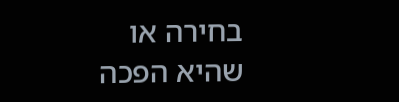בחירה או שהיא הפכה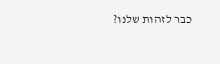כבר לזהות שלנו?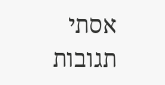אסתי
תגובות